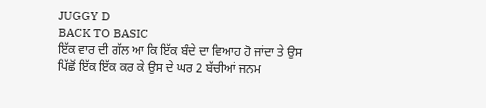JUGGY D
BACK TO BASIC
ਇੱਕ ਵਾਰ ਦੀ ਗੱਲ ਆ ਕਿ ਇੱਕ ਬੰਦੇ ਦਾ ਵਿਆਹ ਹੋ ਜਾਂਦਾ ਤੇ ਉਸ
ਪਿੱਛੋਂ ਇੱਕ ਇੱਕ ਕਰ ਕੇ ਉਸ ਦੇ ਘਰ 2 ਬੱਚੀਆਂ ਜਨਮ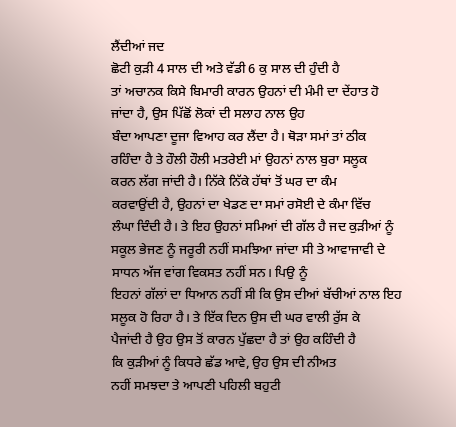ਲੈਂਦੀਆਂ ਜਦ
ਛੋਟੀ ਕੁੜੀ 4 ਸਾਲ ਦੀ ਅਤੇ ਵੱਡੀ 6 ਕੁ ਸਾਲ ਦੀ ਹੁੰਦੀ ਹੈ
ਤਾਂ ਅਚਾਨਕ ਕਿਸੇ ਬਿਮਾਰੀ ਕਾਰਨ ਉਹਨਾਂ ਦੀ ਮੰਮੀ ਦਾ ਦੇਂਹਾਤ ਹੋ
ਜਾਂਦਾ ਹੈ, ਉਸ ਪਿੱਛੋਂ ਲੋਕਾਂ ਦੀ ਸਲਾਹ ਨਾਲ ਉਹ
ਬੰਦਾ ਆਪਣਾ ਦੂਜਾ ਵਿਆਹ ਕਰ ਲੈਂਦਾ ਹੈ। ਥੋੜਾ ਸਮਾਂ ਤਾਂ ਠੀਕ
ਰਹਿੰਦਾ ਹੈ ਤੇ ਹੌਲੀ ਹੌਲੀ ਮਤਰੇਈ ਮਾਂ ਉਹਨਾਂ ਨਾਲ ਬੁਰਾ ਸਲੂਕ
ਕਰਨ ਲੱਗ ਜਾਂਦੀ ਹੈ। ਨਿੱਕੇ ਨਿੱਕੇ ਹੱਥਾਂ ਤੋਂ ਘਰ ਦਾ ਕੰਮ
ਕਰਵਾਉਂਦੀ ਹੈ, ਉਹਨਾਂ ਦਾ ਖੇਡਣ ਦਾ ਸਮਾਂ ਰਸੋਈ ਦੇ ਕੰਮਾ ਵਿੱਚ
ਲੰਘਾ ਦਿੰਦੀ ਹੈ। ਤੇ ਇਹ ਉਹਨਾਂ ਸਮਿਆਂ ਦੀ ਗੱਲ ਹੈ ਜਦ ਕੁੜੀਆਂ ਨੂੰ
ਸਕੂਲ ਭੇਜਣ ਨੂੰ ਜਰੂਰੀ ਨਹੀਂ ਸਮਝਿਆ ਜਾਂਦਾ ਸੀ ਤੇ ਆਵਾਜਾਵੀ ਦੇ
ਸਾਧਨ ਅੱਜ ਵਾਂਗ ਵਿਕਸਤ ਨਹੀਂ ਸਨ। ਪਿਉ ਨੂੰ
ਇਹਨਾਂ ਗੱਲਾਂ ਦਾ ਧਿਆਨ ਨਹੀਂ ਸੀ ਕਿ ਉਸ ਦੀਆਂ ਬੱਚੀਆਂ ਨਾਲ ਇਹ
ਸਲੂਕ ਹੋ ਰਿਹਾ ਹੈ। ਤੇ ਇੱਕ ਦਿਨ ਉਸ ਦੀ ਘਰ ਵਾਲੀ ਰੁੱਸ ਕੇ
ਪੈਜਾਂਦੀ ਹੈ ਉਹ ਉਸ ਤੋਂ ਕਾਰਨ ਪੁੱਛਦਾ ਹੈ ਤਾਂ ਉਹ ਕਹਿੰਦੀ ਹੈ
ਕਿ ਕੁੜੀਆਂ ਨੂੰ ਕਿਧਰੇ ਛੱਡ ਆਵੇ, ਉਹ ਉਸ ਦੀ ਨੀਅਤ
ਨਹੀਂ ਸਮਝਦਾ ਤੇ ਆਪਣੀ ਪਹਿਲੀ ਬਹੁਟੀ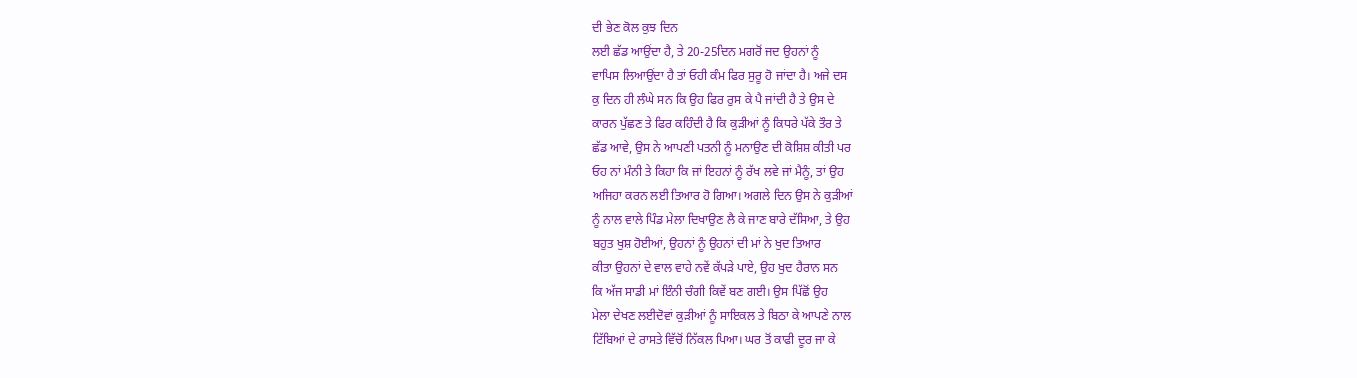ਦੀ ਭੇਣ ਕੋਲ ਕੁਝ ਦਿਨ
ਲਈ ਛੱਡ ਆਉਂਦਾ ਹੈ, ਤੇ 20-25ਦਿਨ ਮਗਰੋਂ ਜਦ ਉਹਨਾਂ ਨੂੰ
ਵਾਪਿਸ ਲਿਆਉਂਦਾ ਹੈ ਤਾਂ ਓਹੀ ਕੰਮ ਫਿਰ ਸੁਰੂ ਹੋ ਜਾਂਦਾ ਹੈ। ਅਜੇ ਦਸ
ਕੁ ਦਿਨ ਹੀ ਲੰਘੇ ਸਨ ਕਿ ਉਹ ਫਿਰ ਰੁਸ ਕੇ ਪੈ ਜਾਂਦੀ ਹੈ ਤੇ ਉਸ ਦੇ
ਕਾਰਨ ਪੁੱਛਣ ਤੇ ਫਿਰ ਕਹਿੰਦੀ ਹੈ ਕਿ ਕੁੜੀਆਂ ਨੂੰ ਕਿਧਰੇ ਪੱਕੇ ਤੌਰ ਤੇ
ਛੱਡ ਆਵੇ, ਉਸ ਨੇ ਆਪਣੀ ਪਤਨੀ ਨੂੰ ਮਨਾਉਣ ਦੀ ਕੋਸ਼ਿਸ਼ ਕੀਤੀ ਪਰ
ਓਹ ਨਾਂ ਮੰਨੀ ਤੇ ਕਿਹਾ ਕਿ ਜਾਂ ਇਹਨਾਂ ਨੂੰ ਰੱਖ ਲਵੇ ਜਾਂ ਮੈਨੂੰ, ਤਾਂ ਉਹ
ਅਜਿਹਾ ਕਰਨ ਲਈ ਤਿਆਰ ਹੋ ਗਿਆ। ਅਗਲੇ ਦਿਨ ਉਸ ਨੇ ਕੁੜੀਆਂ
ਨੂੰ ਨਾਲ ਵਾਲੇ ਪਿੰਡ ਮੇਲਾ ਦਿਖਾਉਣ ਲੈ ਕੇ ਜਾਣ ਬਾਰੇ ਦੱਸਿਆ, ਤੇ ਉਹ
ਬਹੁਤ ਖੁਸ਼ ਹੋਈਆਂ, ਉਹਨਾਂ ਨੂੰ ਉਹਨਾਂ ਦੀ ਮਾਂ ਨੇ ਖੁਦ ਤਿਆਰ
ਕੀਤਾ ਉਹਨਾਂ ਦੇ ਵਾਲ ਵਾਹੇ ਨਵੇਂ ਕੱਪੜੇ ਪਾਏ, ਉਹ ਖੁਦ ਹੈਰਾਨ ਸਨ
ਕਿ ਅੱਜ ਸਾਡੀ ਮਾਂ ਇੰਨੀ ਚੰਗੀ ਕਿਵੇਂ ਬਣ ਗਈ। ਉਸ ਪਿੱਛੋਂ ਉਹ
ਮੇਲਾ ਦੇਖਣ ਲਈਦੋਵਾਂ ਕੁੜੀਆਂ ਨੂੰ ਸਾਇਕਲ ਤੇ ਬਿਠਾ ਕੇ ਆਪਣੇ ਨਾਲ
ਟਿੱਬਿਆਂ ਦੇ ਰਾਸਤੇ ਵਿੱਚੋਂ ਨਿੱਕਲ ਪਿਆ। ਘਰ ਤੋਂ ਕਾਫੀ ਦੂਰ ਜਾ ਕੇ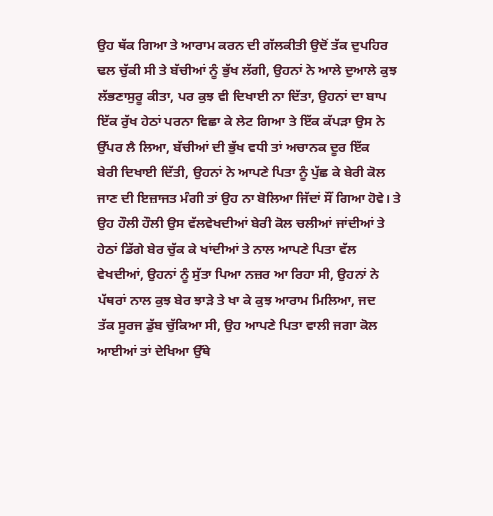ਉਹ ਥੱਕ ਗਿਆ ਤੇ ਆਰਾਮ ਕਰਨ ਦੀ ਗੱਲਕੀਤੀ ਉਦੋਂ ਤੱਕ ਦੁਪਹਿਰ
ਢਲ ਚੁੱਕੀ ਸੀ ਤੇ ਬੱਚੀਆਂ ਨੂੰ ਭੁੱਖ ਲੱਗੀ, ਉਹਨਾਂ ਨੇ ਆਲੇ ਦੁਆਲੇ ਕੁਝ
ਲੱਭਣਾਸੁਰੂ ਕੀਤਾ, ਪਰ ਕੁਝ ਵੀ ਦਿਖਾਈ ਨਾ ਦਿੱਤਾ, ਉਹਨਾਂ ਦਾ ਬਾਪ
ਇੱਕ ਰੁੱਖ ਹੇਠਾਂ ਪਰਨਾ ਵਿਛਾ ਕੇ ਲੇਟ ਗਿਆ ਤੇ ਇੱਕ ਕੱਪੜਾ ਉਸ ਨੇ
ਉੱਪਰ ਲੈ ਲਿਆ, ਬੱਚੀਆਂ ਦੀ ਭੁੱਖ ਵਧੀ ਤਾਂ ਅਚਾਨਕ ਦੂਰ ਇੱਕ
ਬੇਰੀ ਦਿਖਾਈ ਦਿੱਤੀ, ਉਹਨਾਂ ਨੇ ਆਪਣੇ ਪਿਤਾ ਨੂੰ ਪੁੱਛ ਕੇ ਬੇਰੀ ਕੋਲ
ਜਾਣ ਦੀ ਇਜ਼ਾਜਤ ਮੰਗੀ ਤਾਂ ਉਹ ਨਾ ਬੋਲਿਆ ਜਿੱਦਾਂ ਸੌਂ ਗਿਆ ਹੋਵੇ। ਤੇ
ਉਹ ਹੌਲੀ ਹੌਲੀ ਉਸ ਵੱਲਵੇਖਦੀਆਂ ਬੇਰੀ ਕੋਲ ਚਲੀਆਂ ਜਾਂਦੀਆਂ ਤੇ
ਹੇਠਾਂ ਡਿੱਗੇ ਬੇਰ ਚੁੱਕ ਕੇ ਖਾਂਦੀਆਂ ਤੇ ਨਾਲ ਆਪਣੇ ਪਿਤਾ ਵੱਲ
ਵੇਖਦੀਆਂ, ਉਹਨਾਂ ਨੂੰ ਸੁੱਤਾ ਪਿਆ ਨਜ਼ਰ ਆ ਰਿਹਾ ਸੀ, ਉਹਨਾਂ ਨੇ
ਪੱਥਰਾਂ ਨਾਲ ਕੁਝ ਬੇਰ ਝਾੜੇ ਤੇ ਖਾ ਕੇ ਕੁਝ ਆਰਾਮ ਮਿਲਿਆ, ਜਦ
ਤੱਕ ਸੂਰਜ ਡੁੱਬ ਚੁੱਕਿਆ ਸੀ, ਉਹ ਆਪਣੇ ਪਿਤਾ ਵਾਲੀ ਜਗਾ ਕੋਲ
ਆਈਆਂ ਤਾਂ ਦੇਖਿਆ ਉੱਥੇ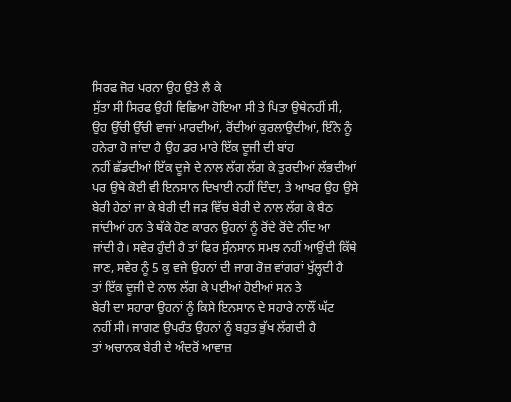ਸਿਰਫ ਜੋਰ ਪਰਨਾ ਉਹ ਉਤੇ ਲੈ ਕੇ
ਸੁੱਤਾ ਸੀ ਸਿਰਫ ਉਹੀ ਵਿਛਿਆ ਹੋਇਆ ਸੀ ਤੇ ਪਿਤਾ ਉਥੇਨਹੀਂ ਸੀ,
ਉਹ ਉੱਚੀ ਉੱਚੀ ਵਾਜਾਂ ਮਾਰਦੀਆਂ, ਰੋਂਦੀਆਂ ਕੁਰਲਾਉਦੀਆਂ, ਇੰਨੇ ਨੂੰ
ਹਨੇਰਾ ਹੋ ਜਾਂਦਾ ਹੈ ਉਹ ਡਰ ਮਾਰੇ ਇੱਕ ਦੂਜੀ ਦੀ ਬਾਂਹ
ਨਹੀਂ ਛੱਡਦੀਆਂ ਇੱਕ ਦੂਜੇ ਦੇ ਨਾਲ ਲੱਗ ਲੱਗ ਕੇ ਤੁਰਦੀਆਂ ਲੱਭਦੀਆਂ
ਪਰ ਉਥੇ ਕੋਈ ਵੀ ਇਨਸਾਨ ਦਿਖਾਈ ਨਹੀਂ ਦਿੰਦਾ, ਤੇ ਆਖਰ ਉਹ ਉਸੇ
ਬੇਰੀ ਹੇਠਾਂ ਜਾ ਕੇ ਬੇਰੀ ਦੀ ਜੜ ਵਿੱਚ ਬੇਰੀ ਦੇ ਨਾਲ ਲੱਗ ਕੇ ਬੈਠ
ਜਾਂਦੀਆਂ ਹਨ ਤੇ ਥੱਕੇ ਹੋਣ ਕਾਰਨ ਉਹਨਾਂ ਨੂੰ ਰੋਂਦੇ ਰੋਂਦੇ ਨੀਂਦ ਆ
ਜਾਂਦੀ ਹੈ। ਸਵੇਰ ਹੁੰਦੀ ਹੈ ਤਾਂ ਫਿਰ ਸੁੰਨਸਾਨ ਸਮਝ ਨਹੀਂ ਆਉਂਦੀ ਕਿੱਥੇ
ਜਾਣ, ਸਵੇਰ ਨੂੰ 5 ਕੁ ਵਜੇ ਉਹਨਾਂ ਦੀ ਜਾਗ ਰੋਜ਼ ਵਾਂਗਰਾਂ ਖੁੱਲ੍ਹਦੀ ਹੈ
ਤਾਂ ਇੱਕ ਦੂਜੀ ਦੇ ਨਾਲ ਲੱਗ ਕੇ ਪਈਆਂ ਹੋਈਆਂ ਸਨ ਤੇ
ਬੇਰੀ ਦਾ ਸਹਾਰਾ ਉਹਨਾਂ ਨੂੰ ਕਿਸੇ ਇਨਸਾਨ ਦੇ ਸਹਾਰੇ ਨਾਲੌਂ ਘੱਟ
ਨਹੀਂ ਸੀ। ਜਾਗਣ ਉਪਰੰਤ ਉਹਨਾਂ ਨੂੰ ਬਹੁਤ ਭੁੱਖ ਲੱਗਦੀ ਹੈ
ਤਾਂ ਅਚਾਨਕ ਬੇਰੀ ਦੇ ਅੰਦਰੋਂ ਆਵਾਜ਼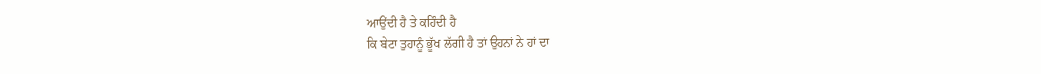ਆਉਂਦੀ ਹੈ ਤੇ ਕਹਿੰਦੀ ਹੈ
ਕਿ ਬੇਟਾ ਤੁਹਾਨੂੰ ਭੂੱਖ ਲੱਗੀ ਹੈ ਤਾਂ ਉਹਨਾਂ ਨੇ ਹਾਂ ਦਾ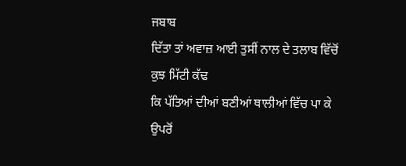ਜਬਾਬ
ਦਿੱਤਾ ਤਾਂ ਅਵਾਜ਼ ਆਈ ਤੁਸੀਂ ਨਾਲ ਦੇ ਤਲਾਬ ਵਿੱਚੋਂ ਕੁਝ ਮਿੱਟੀ ਕੱਢ
ਕਿ ਪੱਤਿਆਂ ਦੀਆਂ ਬਣੀਆਂ ਥਾਲੀਆਂ ਵਿੱਚ ਪਾ ਕੇ ਉਪਰੋਂ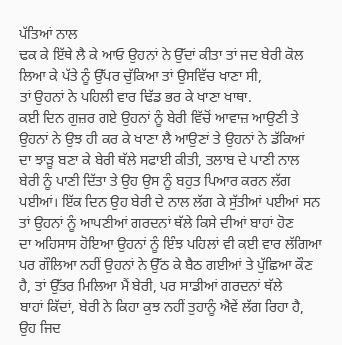ਪੱਤਿਆਂ ਨਾਲ
ਢਕ ਕੇ ਇੱਥੇ ਲੈ ਕੇ ਆਓ ਉਹਨਾਂ ਨੇ ਉੱਦਾਂ ਕੀਤਾ ਤਾਂ ਜਦ ਬੇਰੀ ਕੋਲ
ਲਿਆ ਕੇ ਪੱਤੇ ਨੂੰ ਉੱਪਰ ਚੁੱਕਿਆ ਤਾਂ ਉਸਵਿੱਚ ਖਾਣਾ ਸੀ,
ਤਾਂ ਉਹਨਾਂ ਨੇ ਪਹਿਲੀ ਵਾਰ ਢਿੱਡ ਭਰ ਕੇ ਖਾਣਾ ਖਾਥਾ.
ਕਈ ਦਿਨ ਗੁਜ਼ਰ ਗਏ ਉਹਨਾਂ ਨੂੰ ਬੇਰੀ ਵਿੱਚੋਂ ਆਵਾਜ਼ ਆਉਣੀ ਤੇ
ਉਹਨਾਂ ਨੇ ਉਝ ਹੀ ਕਰ ਕੇ ਖਾਣਾ ਲੈ ਆਉਣਾਂ ਤੇ ਉਹਨਾਂ ਨੇ ਡੱਕਿਆਂ
ਦਾ ਝਾੜੂ ਬਣਾ ਕੇ ਬੇਰੀ ਥੱਲੇ ਸਫਾਈ ਕੀਤੀ, ਤਲਾਬ ਦੇ ਪਾਣੀ ਨਾਲ
ਬੇਰੀ ਨੂੰ ਪਾਣੀ ਦਿੱਤਾ ਤੇ ਉਹ ਉਸ ਨੂੰ ਬਹੁਤ ਪਿਆਰ ਕਰਨ ਲੱਗ
ਪਈਆਂ। ਇੱਕ ਦਿਨ ਉਹ ਬੇਰੀ ਦੇ ਨਾਲ ਲੱਗ ਕੇ ਸੁੱਤੀਆਂ ਪਈਆਂ ਸਨ
ਤਾਂ ਉਹਨਾਂ ਨੂੰ ਆਪਣੀਆਂ ਗਰਦਨਾਂ ਥੱਲੇ ਕਿਸੇ ਦੀਆਂ ਬਾਹਾਂ ਹੋਣ
ਦਾ ਅਹਿਸਾਸ ਹੋਇਆ ਉਹਨਾਂ ਨੂੰ ਇੰਝ ਪਹਿਲਾਂ ਵੀ ਕਈ ਵਾਰ ਲੱਗਿਆ
ਪਰ ਗੌਲਿਆ ਨਹੀਂ ਉਹਨਾਂ ਨੇ ਉੱਠ ਕੇ ਬੈਠ ਗਈਆਂ ਤੇ ਪੁੱਛਿਆ ਕੌਣ
ਹੈ, ਤਾਂ ਉੱਤਰ ਮਿਲਿਆ ਮੈਂ ਬੇਰੀ, ਪਰ ਸਾਡੀਆਂ ਗਰਦਨਾਂ ਥੱਲੇ
ਬਾਹਾਂ ਕਿੱਦਾਂ, ਬੇਰੀ ਨੇ ਕਿਹਾ ਕੁਝ ਨਹੀਂ ਤੁਹਾਨੂੰ ਐਵੇਂ ਲੱਗ ਰਿਹਾ ਹੈ,
ਉਹ ਜਿਦ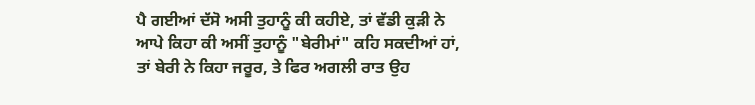ਪੈ ਗਈਆਂ ਦੱਸੋ ਅਸੀ ਤੁਹਾਨੂੰ ਕੀ ਕਹੀਏ, ਤਾਂ ਵੱਡੀ ਕੁੜੀ ਨੇ
ਆਪੇ ਕਿਹਾ ਕੀ ਅਸੀਂ ਤੁਹਾਨੂੰ "ਬੇਰੀਮਾਂ" ਕਹਿ ਸਕਦੀਆਂ ਹਾਂ,
ਤਾਂ ਬੇਰੀ ਨੇ ਕਿਹਾ ਜਰੂਰ, ਤੇ ਫਿਰ ਅਗਲੀ ਰਾਤ ਉਹ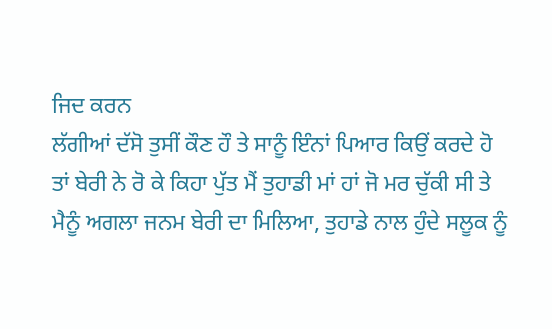ਜਿਦ ਕਰਨ
ਲੱਗੀਆਂ ਦੱਸੋ ਤੁਸੀਂ ਕੌਣ ਹੌ ਤੇ ਸਾਨੂੰ ਇੰਨਾਂ ਪਿਆਰ ਕਿਉਂ ਕਰਦੇ ਹੋ
ਤਾਂ ਬੇਰੀ ਨੇ ਰੋ ਕੇ ਕਿਹਾ ਪੁੱਤ ਮੈਂ ਤੁਹਾਡੀ ਮਾਂ ਹਾਂ ਜੋ ਮਰ ਚੁੱਕੀ ਸੀ ਤੇ
ਮੈਨੂੰ ਅਗਲਾ ਜਨਮ ਬੇਰੀ ਦਾ ਮਿਲਿਆ, ਤੁਹਾਡੇ ਨਾਲ ਹੁੰਦੇ ਸਲੂਕ ਨੂੰ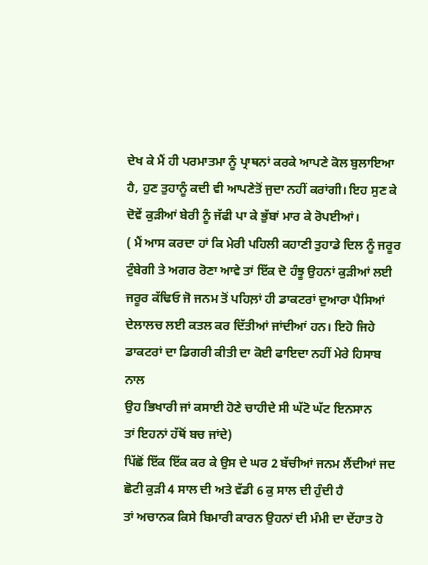ਦੇਖ ਕੇ ਮੈਂ ਹੀ ਪਰਮਾਤਮਾ ਨੂੰ ਪ੍ਰਾਥਨਾਂ ਕਰਕੇ ਆਪਣੇ ਕੋਲ ਬੁਲਾਇਆ
ਹੈ, ਹੁਣ ਤੁਹਾਨੂੰ ਕਦੀ ਵੀ ਆਪਣੇਤੋਂ ਜੁਦਾ ਨਹੀਂ ਕਰਾਂਗੀ। ਇਹ ਸੁਣ ਕੇ
ਦੋਵੇਂ ਕੁੜੀਆਂ ਬੇਰੀ ਨੂੰ ਜੱਫੀ ਪਾ ਕੇ ਭੁੱਬਾਂ ਮਾਰ ਕੇ ਰੋਪਈਆਂ।
( ਮੈਂ ਆਸ ਕਰਦਾ ਹਾਂ ਕਿ ਮੇਰੀ ਪਹਿਲੀ ਕਹਾਣੀ ਤੁਹਾਡੇ ਦਿਲ ਨੂੰ ਜਰੂਰ
ਟੁੰਬੇਗੀ ਤੇ ਅਗਰ ਰੋਣਾ ਆਵੇ ਤਾਂ ਇੱਕ ਦੋ ਹੰਝੂ ਉਹਨਾਂ ਕੁੜੀਆਂ ਲਈ
ਜਰੂਰ ਕੱਢਿਓ ਜੋ ਜਨਮ ਤੋਂ ਪਹਿਲ਼ਾਂ ਹੀ ਡਾਕਟਰਾਂ ਦੁਆਰਾ ਪੈਸਿਆਂ
ਦੇਲਾਲਚ ਲਈ ਕਤਲ ਕਰ ਦਿੱਤੀਆਂ ਜਾਂਦੀਆਂ ਹਨ। ਇਹੋ ਜਿਹੇ
ਡਾਕਟਰਾਂ ਦਾ ਡਿਗਰੀ ਕੀਤੀ ਦਾ ਕੋਈ ਫਾਇਦਾ ਨਹੀਂ ਮੇਰੇ ਹਿਸਾਬ ਨਾਲ
ਉਹ ਭਿਖਾਰੀ ਜਾਂ ਕਸਾਈ ਹੋਣੇ ਚਾਹੀਦੇ ਸੀ ਘੱਟੋ ਘੱਟ ਇਨਸਾਨ
ਤਾਂ ਇਹਨਾਂ ਹੱਥੋਂ ਬਚ ਜਾਂਦੇ)
ਪਿੱਛੋਂ ਇੱਕ ਇੱਕ ਕਰ ਕੇ ਉਸ ਦੇ ਘਰ 2 ਬੱਚੀਆਂ ਜਨਮ ਲੈਂਦੀਆਂ ਜਦ
ਛੋਟੀ ਕੁੜੀ 4 ਸਾਲ ਦੀ ਅਤੇ ਵੱਡੀ 6 ਕੁ ਸਾਲ ਦੀ ਹੁੰਦੀ ਹੈ
ਤਾਂ ਅਚਾਨਕ ਕਿਸੇ ਬਿਮਾਰੀ ਕਾਰਨ ਉਹਨਾਂ ਦੀ ਮੰਮੀ ਦਾ ਦੇਂਹਾਤ ਹੋ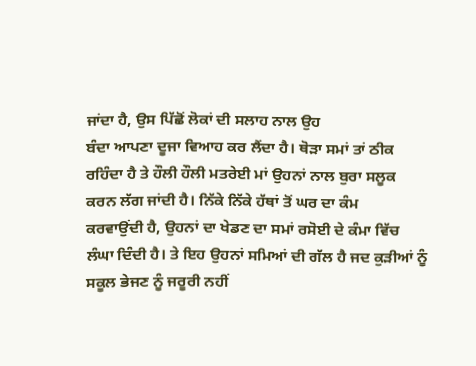ਜਾਂਦਾ ਹੈ, ਉਸ ਪਿੱਛੋਂ ਲੋਕਾਂ ਦੀ ਸਲਾਹ ਨਾਲ ਉਹ
ਬੰਦਾ ਆਪਣਾ ਦੂਜਾ ਵਿਆਹ ਕਰ ਲੈਂਦਾ ਹੈ। ਥੋੜਾ ਸਮਾਂ ਤਾਂ ਠੀਕ
ਰਹਿੰਦਾ ਹੈ ਤੇ ਹੌਲੀ ਹੌਲੀ ਮਤਰੇਈ ਮਾਂ ਉਹਨਾਂ ਨਾਲ ਬੁਰਾ ਸਲੂਕ
ਕਰਨ ਲੱਗ ਜਾਂਦੀ ਹੈ। ਨਿੱਕੇ ਨਿੱਕੇ ਹੱਥਾਂ ਤੋਂ ਘਰ ਦਾ ਕੰਮ
ਕਰਵਾਉਂਦੀ ਹੈ, ਉਹਨਾਂ ਦਾ ਖੇਡਣ ਦਾ ਸਮਾਂ ਰਸੋਈ ਦੇ ਕੰਮਾ ਵਿੱਚ
ਲੰਘਾ ਦਿੰਦੀ ਹੈ। ਤੇ ਇਹ ਉਹਨਾਂ ਸਮਿਆਂ ਦੀ ਗੱਲ ਹੈ ਜਦ ਕੁੜੀਆਂ ਨੂੰ
ਸਕੂਲ ਭੇਜਣ ਨੂੰ ਜਰੂਰੀ ਨਹੀਂ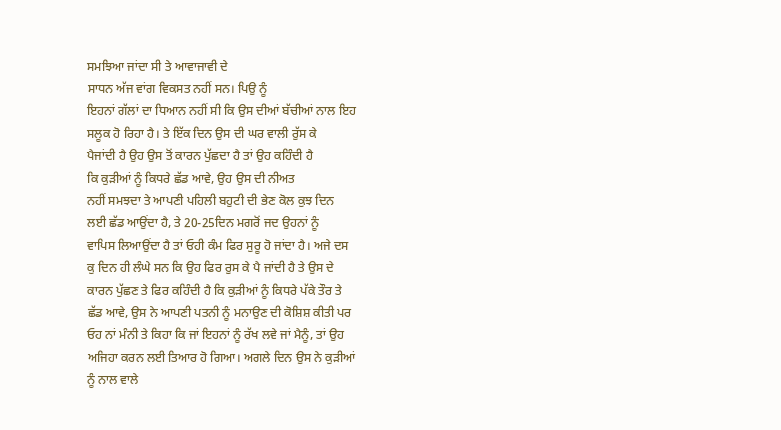ਸਮਝਿਆ ਜਾਂਦਾ ਸੀ ਤੇ ਆਵਾਜਾਵੀ ਦੇ
ਸਾਧਨ ਅੱਜ ਵਾਂਗ ਵਿਕਸਤ ਨਹੀਂ ਸਨ। ਪਿਉ ਨੂੰ
ਇਹਨਾਂ ਗੱਲਾਂ ਦਾ ਧਿਆਨ ਨਹੀਂ ਸੀ ਕਿ ਉਸ ਦੀਆਂ ਬੱਚੀਆਂ ਨਾਲ ਇਹ
ਸਲੂਕ ਹੋ ਰਿਹਾ ਹੈ। ਤੇ ਇੱਕ ਦਿਨ ਉਸ ਦੀ ਘਰ ਵਾਲੀ ਰੁੱਸ ਕੇ
ਪੈਜਾਂਦੀ ਹੈ ਉਹ ਉਸ ਤੋਂ ਕਾਰਨ ਪੁੱਛਦਾ ਹੈ ਤਾਂ ਉਹ ਕਹਿੰਦੀ ਹੈ
ਕਿ ਕੁੜੀਆਂ ਨੂੰ ਕਿਧਰੇ ਛੱਡ ਆਵੇ, ਉਹ ਉਸ ਦੀ ਨੀਅਤ
ਨਹੀਂ ਸਮਝਦਾ ਤੇ ਆਪਣੀ ਪਹਿਲੀ ਬਹੁਟੀ ਦੀ ਭੇਣ ਕੋਲ ਕੁਝ ਦਿਨ
ਲਈ ਛੱਡ ਆਉਂਦਾ ਹੈ, ਤੇ 20-25ਦਿਨ ਮਗਰੋਂ ਜਦ ਉਹਨਾਂ ਨੂੰ
ਵਾਪਿਸ ਲਿਆਉਂਦਾ ਹੈ ਤਾਂ ਓਹੀ ਕੰਮ ਫਿਰ ਸੁਰੂ ਹੋ ਜਾਂਦਾ ਹੈ। ਅਜੇ ਦਸ
ਕੁ ਦਿਨ ਹੀ ਲੰਘੇ ਸਨ ਕਿ ਉਹ ਫਿਰ ਰੁਸ ਕੇ ਪੈ ਜਾਂਦੀ ਹੈ ਤੇ ਉਸ ਦੇ
ਕਾਰਨ ਪੁੱਛਣ ਤੇ ਫਿਰ ਕਹਿੰਦੀ ਹੈ ਕਿ ਕੁੜੀਆਂ ਨੂੰ ਕਿਧਰੇ ਪੱਕੇ ਤੌਰ ਤੇ
ਛੱਡ ਆਵੇ, ਉਸ ਨੇ ਆਪਣੀ ਪਤਨੀ ਨੂੰ ਮਨਾਉਣ ਦੀ ਕੋਸ਼ਿਸ਼ ਕੀਤੀ ਪਰ
ਓਹ ਨਾਂ ਮੰਨੀ ਤੇ ਕਿਹਾ ਕਿ ਜਾਂ ਇਹਨਾਂ ਨੂੰ ਰੱਖ ਲਵੇ ਜਾਂ ਮੈਨੂੰ, ਤਾਂ ਉਹ
ਅਜਿਹਾ ਕਰਨ ਲਈ ਤਿਆਰ ਹੋ ਗਿਆ। ਅਗਲੇ ਦਿਨ ਉਸ ਨੇ ਕੁੜੀਆਂ
ਨੂੰ ਨਾਲ ਵਾਲੇ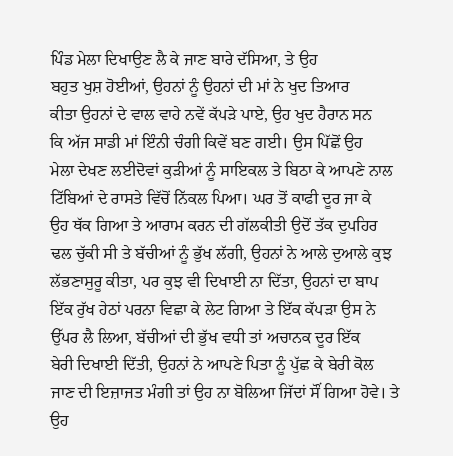ਪਿੰਡ ਮੇਲਾ ਦਿਖਾਉਣ ਲੈ ਕੇ ਜਾਣ ਬਾਰੇ ਦੱਸਿਆ, ਤੇ ਉਹ
ਬਹੁਤ ਖੁਸ਼ ਹੋਈਆਂ, ਉਹਨਾਂ ਨੂੰ ਉਹਨਾਂ ਦੀ ਮਾਂ ਨੇ ਖੁਦ ਤਿਆਰ
ਕੀਤਾ ਉਹਨਾਂ ਦੇ ਵਾਲ ਵਾਹੇ ਨਵੇਂ ਕੱਪੜੇ ਪਾਏ, ਉਹ ਖੁਦ ਹੈਰਾਨ ਸਨ
ਕਿ ਅੱਜ ਸਾਡੀ ਮਾਂ ਇੰਨੀ ਚੰਗੀ ਕਿਵੇਂ ਬਣ ਗਈ। ਉਸ ਪਿੱਛੋਂ ਉਹ
ਮੇਲਾ ਦੇਖਣ ਲਈਦੋਵਾਂ ਕੁੜੀਆਂ ਨੂੰ ਸਾਇਕਲ ਤੇ ਬਿਠਾ ਕੇ ਆਪਣੇ ਨਾਲ
ਟਿੱਬਿਆਂ ਦੇ ਰਾਸਤੇ ਵਿੱਚੋਂ ਨਿੱਕਲ ਪਿਆ। ਘਰ ਤੋਂ ਕਾਫੀ ਦੂਰ ਜਾ ਕੇ
ਉਹ ਥੱਕ ਗਿਆ ਤੇ ਆਰਾਮ ਕਰਨ ਦੀ ਗੱਲਕੀਤੀ ਉਦੋਂ ਤੱਕ ਦੁਪਹਿਰ
ਢਲ ਚੁੱਕੀ ਸੀ ਤੇ ਬੱਚੀਆਂ ਨੂੰ ਭੁੱਖ ਲੱਗੀ, ਉਹਨਾਂ ਨੇ ਆਲੇ ਦੁਆਲੇ ਕੁਝ
ਲੱਭਣਾਸੁਰੂ ਕੀਤਾ, ਪਰ ਕੁਝ ਵੀ ਦਿਖਾਈ ਨਾ ਦਿੱਤਾ, ਉਹਨਾਂ ਦਾ ਬਾਪ
ਇੱਕ ਰੁੱਖ ਹੇਠਾਂ ਪਰਨਾ ਵਿਛਾ ਕੇ ਲੇਟ ਗਿਆ ਤੇ ਇੱਕ ਕੱਪੜਾ ਉਸ ਨੇ
ਉੱਪਰ ਲੈ ਲਿਆ, ਬੱਚੀਆਂ ਦੀ ਭੁੱਖ ਵਧੀ ਤਾਂ ਅਚਾਨਕ ਦੂਰ ਇੱਕ
ਬੇਰੀ ਦਿਖਾਈ ਦਿੱਤੀ, ਉਹਨਾਂ ਨੇ ਆਪਣੇ ਪਿਤਾ ਨੂੰ ਪੁੱਛ ਕੇ ਬੇਰੀ ਕੋਲ
ਜਾਣ ਦੀ ਇਜ਼ਾਜਤ ਮੰਗੀ ਤਾਂ ਉਹ ਨਾ ਬੋਲਿਆ ਜਿੱਦਾਂ ਸੌਂ ਗਿਆ ਹੋਵੇ। ਤੇ
ਉਹ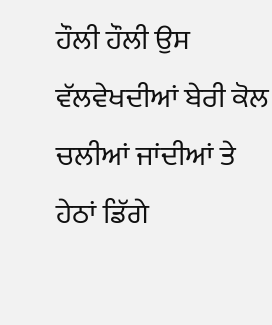ਹੌਲੀ ਹੌਲੀ ਉਸ ਵੱਲਵੇਖਦੀਆਂ ਬੇਰੀ ਕੋਲ ਚਲੀਆਂ ਜਾਂਦੀਆਂ ਤੇ
ਹੇਠਾਂ ਡਿੱਗੇ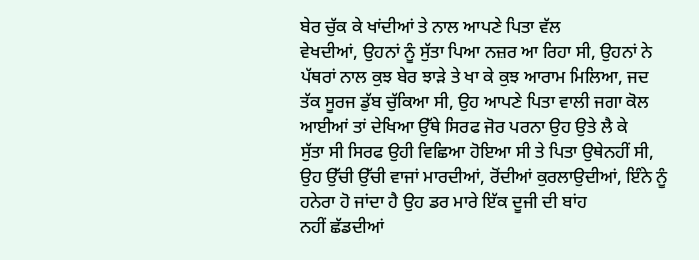ਬੇਰ ਚੁੱਕ ਕੇ ਖਾਂਦੀਆਂ ਤੇ ਨਾਲ ਆਪਣੇ ਪਿਤਾ ਵੱਲ
ਵੇਖਦੀਆਂ, ਉਹਨਾਂ ਨੂੰ ਸੁੱਤਾ ਪਿਆ ਨਜ਼ਰ ਆ ਰਿਹਾ ਸੀ, ਉਹਨਾਂ ਨੇ
ਪੱਥਰਾਂ ਨਾਲ ਕੁਝ ਬੇਰ ਝਾੜੇ ਤੇ ਖਾ ਕੇ ਕੁਝ ਆਰਾਮ ਮਿਲਿਆ, ਜਦ
ਤੱਕ ਸੂਰਜ ਡੁੱਬ ਚੁੱਕਿਆ ਸੀ, ਉਹ ਆਪਣੇ ਪਿਤਾ ਵਾਲੀ ਜਗਾ ਕੋਲ
ਆਈਆਂ ਤਾਂ ਦੇਖਿਆ ਉੱਥੇ ਸਿਰਫ ਜੋਰ ਪਰਨਾ ਉਹ ਉਤੇ ਲੈ ਕੇ
ਸੁੱਤਾ ਸੀ ਸਿਰਫ ਉਹੀ ਵਿਛਿਆ ਹੋਇਆ ਸੀ ਤੇ ਪਿਤਾ ਉਥੇਨਹੀਂ ਸੀ,
ਉਹ ਉੱਚੀ ਉੱਚੀ ਵਾਜਾਂ ਮਾਰਦੀਆਂ, ਰੋਂਦੀਆਂ ਕੁਰਲਾਉਦੀਆਂ, ਇੰਨੇ ਨੂੰ
ਹਨੇਰਾ ਹੋ ਜਾਂਦਾ ਹੈ ਉਹ ਡਰ ਮਾਰੇ ਇੱਕ ਦੂਜੀ ਦੀ ਬਾਂਹ
ਨਹੀਂ ਛੱਡਦੀਆਂ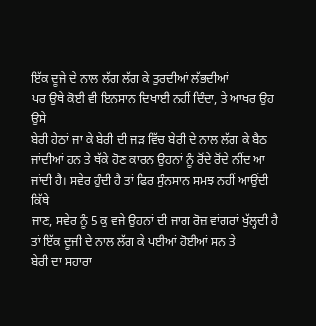ਇੱਕ ਦੂਜੇ ਦੇ ਨਾਲ ਲੱਗ ਲੱਗ ਕੇ ਤੁਰਦੀਆਂ ਲੱਭਦੀਆਂ
ਪਰ ਉਥੇ ਕੋਈ ਵੀ ਇਨਸਾਨ ਦਿਖਾਈ ਨਹੀਂ ਦਿੰਦਾ, ਤੇ ਆਖਰ ਉਹ ਉਸੇ
ਬੇਰੀ ਹੇਠਾਂ ਜਾ ਕੇ ਬੇਰੀ ਦੀ ਜੜ ਵਿੱਚ ਬੇਰੀ ਦੇ ਨਾਲ ਲੱਗ ਕੇ ਬੈਠ
ਜਾਂਦੀਆਂ ਹਨ ਤੇ ਥੱਕੇ ਹੋਣ ਕਾਰਨ ਉਹਨਾਂ ਨੂੰ ਰੋਂਦੇ ਰੋਂਦੇ ਨੀਂਦ ਆ
ਜਾਂਦੀ ਹੈ। ਸਵੇਰ ਹੁੰਦੀ ਹੈ ਤਾਂ ਫਿਰ ਸੁੰਨਸਾਨ ਸਮਝ ਨਹੀਂ ਆਉਂਦੀ ਕਿੱਥੇ
ਜਾਣ, ਸਵੇਰ ਨੂੰ 5 ਕੁ ਵਜੇ ਉਹਨਾਂ ਦੀ ਜਾਗ ਰੋਜ਼ ਵਾਂਗਰਾਂ ਖੁੱਲ੍ਹਦੀ ਹੈ
ਤਾਂ ਇੱਕ ਦੂਜੀ ਦੇ ਨਾਲ ਲੱਗ ਕੇ ਪਈਆਂ ਹੋਈਆਂ ਸਨ ਤੇ
ਬੇਰੀ ਦਾ ਸਹਾਰਾ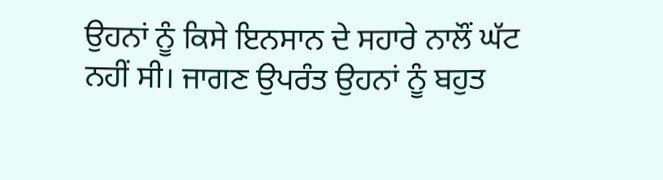ਉਹਨਾਂ ਨੂੰ ਕਿਸੇ ਇਨਸਾਨ ਦੇ ਸਹਾਰੇ ਨਾਲੌਂ ਘੱਟ
ਨਹੀਂ ਸੀ। ਜਾਗਣ ਉਪਰੰਤ ਉਹਨਾਂ ਨੂੰ ਬਹੁਤ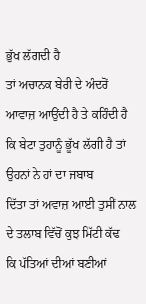ਭੁੱਖ ਲੱਗਦੀ ਹੈ
ਤਾਂ ਅਚਾਨਕ ਬੇਰੀ ਦੇ ਅੰਦਰੋਂ ਆਵਾਜ਼ ਆਉਂਦੀ ਹੈ ਤੇ ਕਹਿੰਦੀ ਹੈ
ਕਿ ਬੇਟਾ ਤੁਹਾਨੂੰ ਭੂੱਖ ਲੱਗੀ ਹੈ ਤਾਂ ਉਹਨਾਂ ਨੇ ਹਾਂ ਦਾ ਜਬਾਬ
ਦਿੱਤਾ ਤਾਂ ਅਵਾਜ਼ ਆਈ ਤੁਸੀਂ ਨਾਲ ਦੇ ਤਲਾਬ ਵਿੱਚੋਂ ਕੁਝ ਮਿੱਟੀ ਕੱਢ
ਕਿ ਪੱਤਿਆਂ ਦੀਆਂ ਬਣੀਆਂ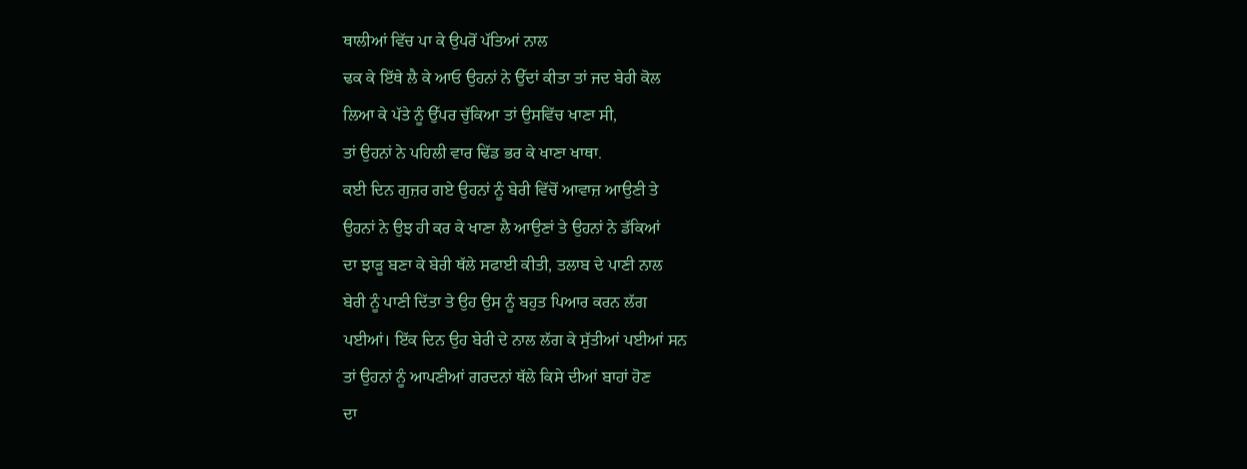ਥਾਲੀਆਂ ਵਿੱਚ ਪਾ ਕੇ ਉਪਰੋਂ ਪੱਤਿਆਂ ਨਾਲ
ਢਕ ਕੇ ਇੱਥੇ ਲੈ ਕੇ ਆਓ ਉਹਨਾਂ ਨੇ ਉੱਦਾਂ ਕੀਤਾ ਤਾਂ ਜਦ ਬੇਰੀ ਕੋਲ
ਲਿਆ ਕੇ ਪੱਤੇ ਨੂੰ ਉੱਪਰ ਚੁੱਕਿਆ ਤਾਂ ਉਸਵਿੱਚ ਖਾਣਾ ਸੀ,
ਤਾਂ ਉਹਨਾਂ ਨੇ ਪਹਿਲੀ ਵਾਰ ਢਿੱਡ ਭਰ ਕੇ ਖਾਣਾ ਖਾਥਾ.
ਕਈ ਦਿਨ ਗੁਜ਼ਰ ਗਏ ਉਹਨਾਂ ਨੂੰ ਬੇਰੀ ਵਿੱਚੋਂ ਆਵਾਜ਼ ਆਉਣੀ ਤੇ
ਉਹਨਾਂ ਨੇ ਉਝ ਹੀ ਕਰ ਕੇ ਖਾਣਾ ਲੈ ਆਉਣਾਂ ਤੇ ਉਹਨਾਂ ਨੇ ਡੱਕਿਆਂ
ਦਾ ਝਾੜੂ ਬਣਾ ਕੇ ਬੇਰੀ ਥੱਲੇ ਸਫਾਈ ਕੀਤੀ, ਤਲਾਬ ਦੇ ਪਾਣੀ ਨਾਲ
ਬੇਰੀ ਨੂੰ ਪਾਣੀ ਦਿੱਤਾ ਤੇ ਉਹ ਉਸ ਨੂੰ ਬਹੁਤ ਪਿਆਰ ਕਰਨ ਲੱਗ
ਪਈਆਂ। ਇੱਕ ਦਿਨ ਉਹ ਬੇਰੀ ਦੇ ਨਾਲ ਲੱਗ ਕੇ ਸੁੱਤੀਆਂ ਪਈਆਂ ਸਨ
ਤਾਂ ਉਹਨਾਂ ਨੂੰ ਆਪਣੀਆਂ ਗਰਦਨਾਂ ਥੱਲੇ ਕਿਸੇ ਦੀਆਂ ਬਾਹਾਂ ਹੋਣ
ਦਾ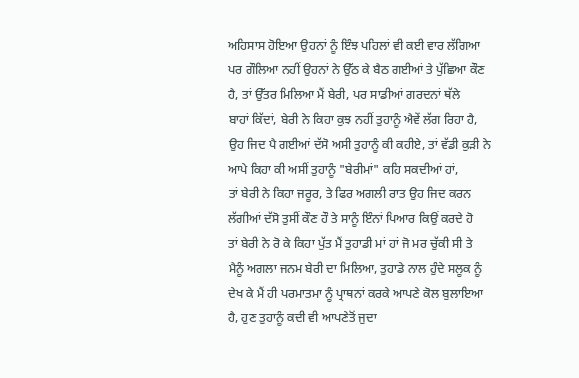ਅਹਿਸਾਸ ਹੋਇਆ ਉਹਨਾਂ ਨੂੰ ਇੰਝ ਪਹਿਲਾਂ ਵੀ ਕਈ ਵਾਰ ਲੱਗਿਆ
ਪਰ ਗੌਲਿਆ ਨਹੀਂ ਉਹਨਾਂ ਨੇ ਉੱਠ ਕੇ ਬੈਠ ਗਈਆਂ ਤੇ ਪੁੱਛਿਆ ਕੌਣ
ਹੈ, ਤਾਂ ਉੱਤਰ ਮਿਲਿਆ ਮੈਂ ਬੇਰੀ, ਪਰ ਸਾਡੀਆਂ ਗਰਦਨਾਂ ਥੱਲੇ
ਬਾਹਾਂ ਕਿੱਦਾਂ, ਬੇਰੀ ਨੇ ਕਿਹਾ ਕੁਝ ਨਹੀਂ ਤੁਹਾਨੂੰ ਐਵੇਂ ਲੱਗ ਰਿਹਾ ਹੈ,
ਉਹ ਜਿਦ ਪੈ ਗਈਆਂ ਦੱਸੋ ਅਸੀ ਤੁਹਾਨੂੰ ਕੀ ਕਹੀਏ, ਤਾਂ ਵੱਡੀ ਕੁੜੀ ਨੇ
ਆਪੇ ਕਿਹਾ ਕੀ ਅਸੀਂ ਤੁਹਾਨੂੰ "ਬੇਰੀਮਾਂ" ਕਹਿ ਸਕਦੀਆਂ ਹਾਂ,
ਤਾਂ ਬੇਰੀ ਨੇ ਕਿਹਾ ਜਰੂਰ, ਤੇ ਫਿਰ ਅਗਲੀ ਰਾਤ ਉਹ ਜਿਦ ਕਰਨ
ਲੱਗੀਆਂ ਦੱਸੋ ਤੁਸੀਂ ਕੌਣ ਹੌ ਤੇ ਸਾਨੂੰ ਇੰਨਾਂ ਪਿਆਰ ਕਿਉਂ ਕਰਦੇ ਹੋ
ਤਾਂ ਬੇਰੀ ਨੇ ਰੋ ਕੇ ਕਿਹਾ ਪੁੱਤ ਮੈਂ ਤੁਹਾਡੀ ਮਾਂ ਹਾਂ ਜੋ ਮਰ ਚੁੱਕੀ ਸੀ ਤੇ
ਮੈਨੂੰ ਅਗਲਾ ਜਨਮ ਬੇਰੀ ਦਾ ਮਿਲਿਆ, ਤੁਹਾਡੇ ਨਾਲ ਹੁੰਦੇ ਸਲੂਕ ਨੂੰ
ਦੇਖ ਕੇ ਮੈਂ ਹੀ ਪਰਮਾਤਮਾ ਨੂੰ ਪ੍ਰਾਥਨਾਂ ਕਰਕੇ ਆਪਣੇ ਕੋਲ ਬੁਲਾਇਆ
ਹੈ, ਹੁਣ ਤੁਹਾਨੂੰ ਕਦੀ ਵੀ ਆਪਣੇਤੋਂ ਜੁਦਾ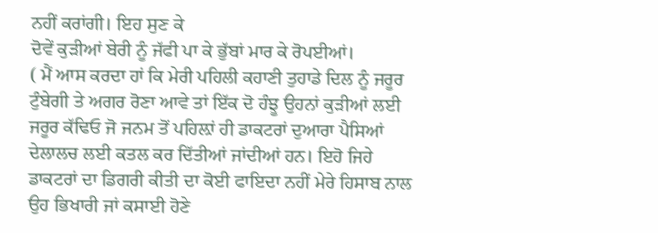ਨਹੀਂ ਕਰਾਂਗੀ। ਇਹ ਸੁਣ ਕੇ
ਦੋਵੇਂ ਕੁੜੀਆਂ ਬੇਰੀ ਨੂੰ ਜੱਫੀ ਪਾ ਕੇ ਭੁੱਬਾਂ ਮਾਰ ਕੇ ਰੋਪਈਆਂ।
( ਮੈਂ ਆਸ ਕਰਦਾ ਹਾਂ ਕਿ ਮੇਰੀ ਪਹਿਲੀ ਕਹਾਣੀ ਤੁਹਾਡੇ ਦਿਲ ਨੂੰ ਜਰੂਰ
ਟੁੰਬੇਗੀ ਤੇ ਅਗਰ ਰੋਣਾ ਆਵੇ ਤਾਂ ਇੱਕ ਦੋ ਹੰਝੂ ਉਹਨਾਂ ਕੁੜੀਆਂ ਲਈ
ਜਰੂਰ ਕੱਢਿਓ ਜੋ ਜਨਮ ਤੋਂ ਪਹਿਲ਼ਾਂ ਹੀ ਡਾਕਟਰਾਂ ਦੁਆਰਾ ਪੈਸਿਆਂ
ਦੇਲਾਲਚ ਲਈ ਕਤਲ ਕਰ ਦਿੱਤੀਆਂ ਜਾਂਦੀਆਂ ਹਨ। ਇਹੋ ਜਿਹੇ
ਡਾਕਟਰਾਂ ਦਾ ਡਿਗਰੀ ਕੀਤੀ ਦਾ ਕੋਈ ਫਾਇਦਾ ਨਹੀਂ ਮੇਰੇ ਹਿਸਾਬ ਨਾਲ
ਉਹ ਭਿਖਾਰੀ ਜਾਂ ਕਸਾਈ ਹੋਣੇ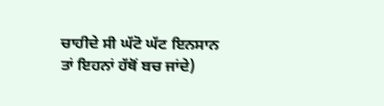ਚਾਹੀਦੇ ਸੀ ਘੱਟੋ ਘੱਟ ਇਨਸਾਨ
ਤਾਂ ਇਹਨਾਂ ਹੱਥੋਂ ਬਚ ਜਾਂਦੇ)